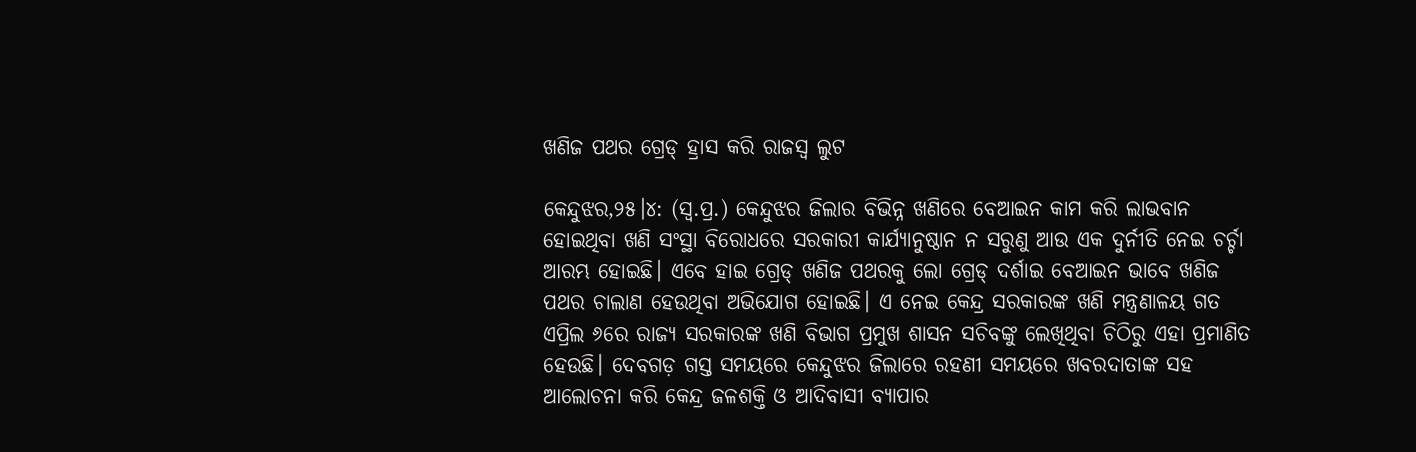ଖଣିଜ ପଥର ଗ୍ରେଡ୍‌ ହ୍ରାସ କରି ରାଜସ୍ବ ଲୁଟ

କେନ୍ଦୁଝର,୨୫।୪: (ସ୍ବ.ପ୍ର.) କେନ୍ଦୁଝର ଜିଲାର ବିଭିନ୍ନ ଖଣିରେ ବେଆଇନ କାମ କରି ଲାଭବାନ ହୋଇଥିବା ଖଣି ସଂସ୍ଥା ବିରୋଧରେ ସରକାରୀ କାର୍ଯ୍ୟାନୁଷ୍ଠାନ ନ ସରୁଣୁ ଆଉ ଏକ ଦୁର୍ନୀତି ନେଇ ଚର୍ଚ୍ଚା ଆରମ୍ଭ ହୋଇଛି। ଏବେ ହାଇ ଗ୍ରେଡ୍‌ ଖଣିଜ ପଥରକୁ ଲୋ ଗ୍ରେଡ୍‌ ଦର୍ଶାଇ ବେଆଇନ ଭାବେ ଖଣିଜ ପଥର ଚାଲାଣ ହେଉଥିବା ଅଭିଯୋଗ ହୋଇଛି। ଏ ନେଇ କେନ୍ଦ୍ର ସରକାରଙ୍କ ଖଣି ମନ୍ତ୍ରଣାଳୟ ଗତ ଏପ୍ରିଲ ୬ରେ ରାଜ୍ୟ ସରକାରଙ୍କ ଖଣି ବିଭାଗ ପ୍ରମୁଖ ଶାସନ ସଚିବଙ୍କୁ ଲେଖିଥିବା ଚିଠିରୁ ଏହା ପ୍ରମାଣିତ ହେଉଛି। ଦେବଗଡ଼ ଗସ୍ତ ସମୟରେ କେନ୍ଦୁଝର ଜିଲାରେ ରହଣୀ ସମୟରେ ଖବରଦାତାଙ୍କ ସହ ଆଲୋଚନା କରି କେନ୍ଦ୍ର ଜଳଶକ୍ତି ଓ ଆଦିବାସୀ ବ୍ୟାପାର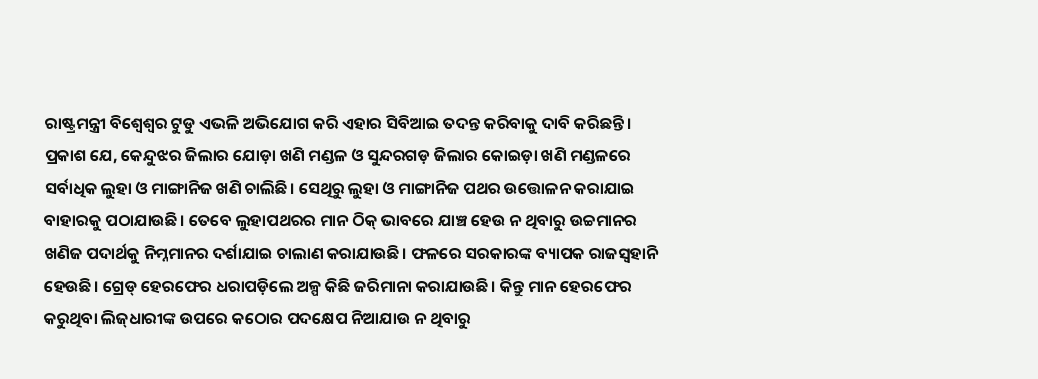ରାଷ୍ଟ୍ରମନ୍ତ୍ରୀ ବିଶ୍ୱେଶ୍ୱର ଟୁଡୁ ଏଭଳି ଅଭିଯୋଗ କରି ଏହାର ସିବିଆଇ ତଦନ୍ତ କରିବାକୁ ଦାବି କରିଛନ୍ତି।
ପ୍ରକାଶ ଯେ, କେନ୍ଦୁଝର ଜିଲାର ଯୋଡ଼ା ଖଣି ମଣ୍ଡଳ ଓ ସୁନ୍ଦରଗଡ଼ ଜିଲାର କୋଇଡ଼ା ଖଣି ମଣ୍ଡଳରେ ସର୍ବାଧିକ ଲୁହା ଓ ମାଙ୍ଗାନିଜ ଖଣି ଚାଲିଛି। ସେଥିରୁ ଲୁହା ଓ ମାଙ୍ଗାନିଜ ପଥର ଉତ୍ତୋଳନ କରାଯାଇ ବାହାରକୁ ପଠାଯାଉଛି। ତେବେ ଲୁହାପଥରର ମାନ ଠିକ୍‌ ଭାବରେ ଯାଞ୍ଚ ହେଉ ନ ଥିବାରୁ ଉଚ୍ଚମାନର ଖଣିଜ ପଦାର୍ଥକୁ ନିମ୍ନମାନର ଦର୍ଶାଯାଇ ଚାଲାଣ କରାଯାଉଛି। ଫଳରେ ସରକାରଙ୍କ ବ୍ୟାପକ ରାଜସ୍ବହାନି ହେଉଛି। ଗ୍ରେଡ୍‌ ହେରଫେର ଧରାପଡ଼ିଲେ ଅଳ୍ପ କିଛି ଜରିମାନା କରାଯାଉଛି। କିନ୍ତୁ ମାନ ହେରଫେର କରୁଥିବା ଲିଜ୍‌ଧାରୀଙ୍କ ଉପରେ କଠୋର ପଦକ୍ଷେପ ନିଆଯାଉ ନ ଥିବାରୁ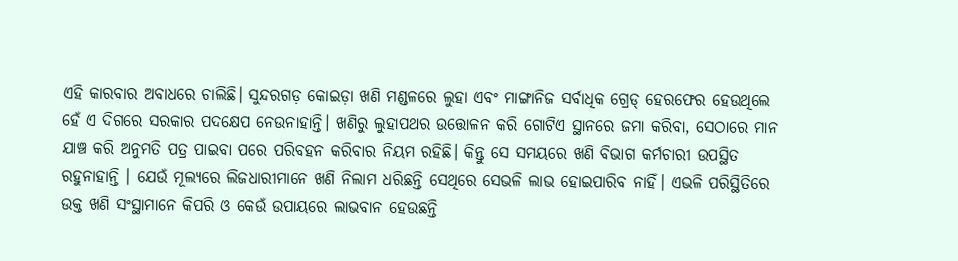ଏହି କାରବାର ଅବାଧରେ ଚାଲିଛି। ସୁନ୍ଦରଗଡ଼ କୋଇଡ଼ା ଖଣି ମଣ୍ଡଳରେ ଲୁହା ଏବଂ ମାଙ୍ଗାନିଜ ସର୍ବାଧିକ ଗ୍ରେଡ୍‌ ହେରଫେର ହେଉଥିଲେ ହେଁ ଏ ଦିଗରେ ସରକାର ପଦକ୍ଷେପ ନେଉନାହାନ୍ତି। ଖଣିରୁ ଲୁହାପଥର ଉତ୍ତୋଳନ କରି ଗୋଟିଏ ସ୍ଥାନରେ ଜମା କରିବା, ସେଠାରେ ମାନ ଯାଞ୍ଚ କରି ଅନୁମତି ପତ୍ର ପାଇବା ପରେ ପରିବହନ କରିବାର ନିୟମ ରହିଛି। କିନ୍ତୁ ସେ ସମୟରେ ଖଣି ବିଭାଗ କର୍ମଚାରୀ ଉପସ୍ଥିତ ରହୁନାହାନ୍ତି । ଯେଉଁ ମୂଲ୍ୟରେ ଲିଜଧାରୀମାନେ ଖଣି ନିଲାମ ଧରିଛନ୍ତି ସେଥିରେ ସେଭଳି ଲାଭ ହୋଇପାରିବ ନାହିଁ। ଏଭଳି ପରିସ୍ଥିତିରେ ଉକ୍ତ ଖଣି ସଂସ୍ଥାମାନେ କିପରି ଓ କେଉଁ ଉପାୟରେ ଲାଭବାନ ହେଉଛନ୍ତି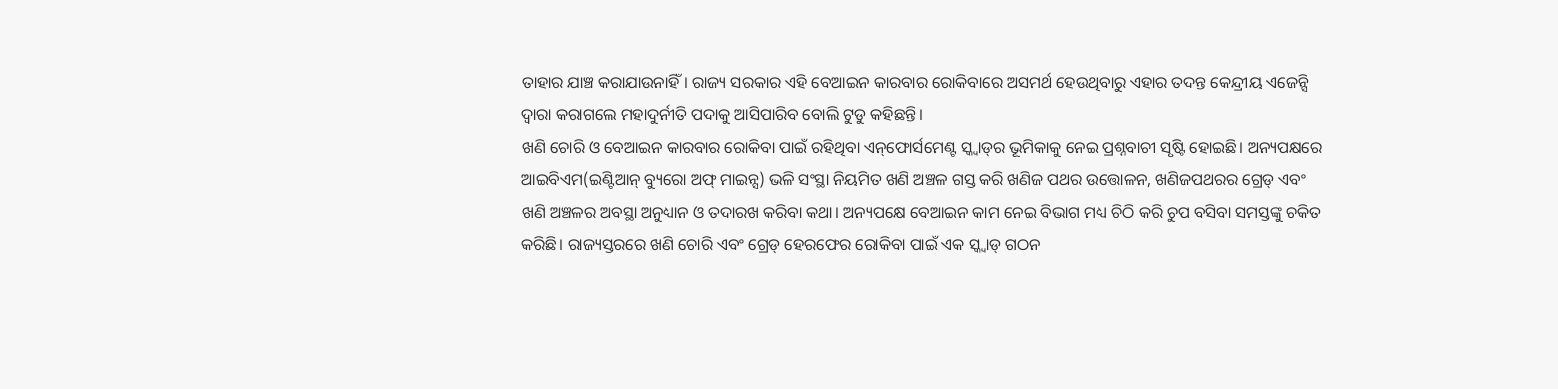ତାହାର ଯାଞ୍ଚ କରାଯାଉନାହିଁ। ରାଜ୍ୟ ସରକାର ଏହି ବେଆଇନ କାରବାର ରୋକିବାରେ ଅସମର୍ଥ ହେଉଥିବାରୁ ଏହାର ତଦନ୍ତ କେନ୍ଦ୍ରୀୟ ଏଜେନ୍ସି ଦ୍ୱାରା କରାଗଲେ ମହାଦୁର୍ନୀତି ପଦାକୁ ଆସିପାରିବ ବୋଲି ଟୁଡୁ କହିଛନ୍ତି।
ଖଣି ଚୋରି ଓ ବେଆଇନ କାରବାର ରୋକିବା ପାଇଁ ରହିଥିବା ଏନ୍‌ଫୋର୍ସମେଣ୍ଟ ସ୍କ୍ବାଡ୍‌ର ଭୂମିକାକୁ ନେଇ ପ୍ରଶ୍ନବାଚୀ ସୃଷ୍ଟି ହୋଇଛି। ଅନ୍ୟପକ୍ଷରେ ଆଇବିଏମ(ଇଣ୍ଟିଆନ୍‌ ବ୍ୟୁରୋ ଅଫ୍‌ ମାଇନ୍ସ) ଭଳି ସଂସ୍ଥା ନିୟମିତ ଖଣି ଅଞ୍ଚଳ ଗସ୍ତ କରି ଖଣିଜ ପଥର ଉତ୍ତୋଳନ, ଖଣିଜପଥରର ଗ୍ରେଡ୍‌ ଏବଂ ଖଣି ଅଞ୍ଚଳର ଅବସ୍ଥା ଅନୁଧ୍ୟାନ ଓ ତଦାରଖ କରିବା କଥା। ଅନ୍ୟପକ୍ଷେ ବେଆଇନ କାମ ନେଇ ବିଭାଗ ମଧ୍ୟ ଚିଠି କରି ଚୁପ ବସିବା ସମସ୍ତଙ୍କୁ ଚକିତ କରିଛି। ରାଜ୍ୟସ୍ତରରେ ଖଣି ଚୋରି ଏବଂ ଗ୍ରେଡ୍‌ ହେରଫେର ରୋକିବା ପାଇଁ ଏକ ସ୍କ୍ବାଡ୍‌ ଗଠନ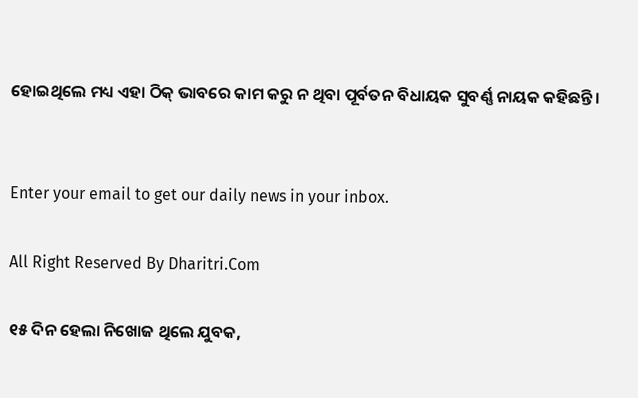ହୋଇଥିଲେ ମଧ୍ୟ ଏହା ଠିକ୍‌ ଭାବରେ କାମ କରୁ ନ ଥିବା ପୂର୍ବତନ ବିଧାୟକ ସୁବର୍ଣ୍ଣ ନାୟକ କହିଛନ୍ତି।


Enter your email to get our daily news in your inbox.

All Right Reserved By Dharitri.Com

୧୫ ଦିନ ହେଲା ନିଖୋଜ ଥିଲେ ଯୁବକ,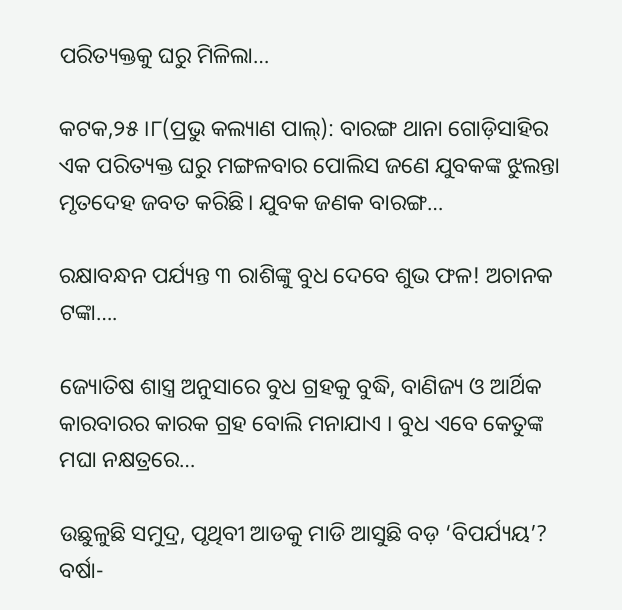ପରିତ୍ୟକ୍ତକୁ ଘରୁ ମିଳିଲା…

କଟକ,୨୫।୮(ପ୍ରଭୁ କଲ୍ୟାଣ ପାଲ୍‌): ବାରଙ୍ଗ ଥାନା ଗୋଡ଼ିସାହିର ଏକ ପରିତ୍ୟକ୍ତ ଘରୁ ମଙ୍ଗଳବାର ପୋଲିସ ଜଣେ ଯୁବକଙ୍କ ଝୁଲନ୍ତା ମୃତଦେହ ଜବତ କରିଛି। ଯୁବକ ଜଣକ ବାରଙ୍ଗ…

ରକ୍ଷାବନ୍ଧନ ପର୍ଯ୍ୟନ୍ତ ୩ ରାଶିଙ୍କୁ ବୁଧ ଦେବେ ଶୁଭ ଫଳ! ଅଚାନକ ଟଙ୍କା….

ଜ୍ୟୋତିଷ ଶାସ୍ତ୍ର ଅନୁସାରେ ବୁଧ ଗ୍ରହକୁ ବୁଦ୍ଧି, ବାଣିଜ୍ୟ ଓ ଆର୍ଥିକ କାରବାରର କାରକ ଗ୍ରହ ବୋଲି ମନାଯାଏ । ବୁଧ ଏବେ କେତୁଙ୍କ ମଘା ନକ୍ଷତ୍ରରେ…

ଉଛୁଳୁଛି ସମୁଦ୍ର, ପୃଥିବୀ ଆଡକୁ ମାଡି ଆସୁଛି ବଡ଼ ‘ବିପର୍ଯ୍ୟୟ’? ବର୍ଷା-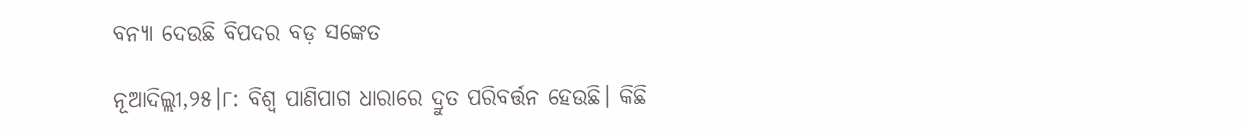ବନ୍ୟା ଦେଉଛି ବିପଦର ବଡ଼ ସଙ୍କେତ

ନୂଆଦିଲ୍ଲୀ,୨୫।୮: ବିଶ୍ୱ ପାଣିପାଗ ଧାରାରେ ଦ୍ରୁତ ପରିବର୍ତ୍ତନ ହେଉଛି। କିଛି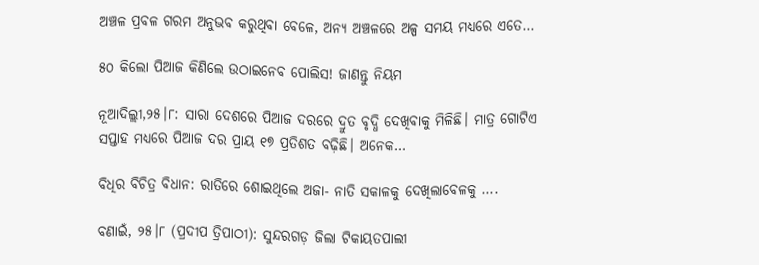ଅଞ୍ଚଳ ପ୍ରବଳ ଗରମ ଅନୁଭବ କରୁଥିବା ବେଳେ, ଅନ୍ୟ ଅଞ୍ଚଳରେ ଅଳ୍ପ ସମୟ ମଧ୍ୟରେ ଏତେ…

୫୦ କିଲୋ ପିଆଜ କିଣିଲେ ଉଠାଇନେବ ପୋଲିସ! ଜାଣନ୍ତୁ ନିୟମ

ନୂଆଦିଲ୍ଲୀ,୨୫।୮: ସାରା ଦେଶରେ ପିଆଜ ଦରରେ ଦ୍ରୁତ ବୃଦ୍ଧି ଦେଖିବାକୁ ମିଳିଛି। ମାତ୍ର ଗୋଟିଏ ସପ୍ତାହ ମଧ୍ୟରେ ପିଆଜ ଦର ପ୍ରାୟ ୧୭ ପ୍ରତିଶତ ବଢ଼ିଛି। ଅନେକ…

ବିଧିର ବିଚିତ୍ର ବିଧାନ: ରାତିରେ ଶୋଇଥିଲେ ଅଜା- ନାତି ସକାଳକୁ ଦେଖିଲାବେଳକୁ ….

ବଣାଇଁ, ୨୫।୮ (ପ୍ରଦୀପ ତ୍ରିପାଠୀ): ସୁନ୍ଦରଗଡ଼ ଜିଲା ଟିକାୟତପାଲୀ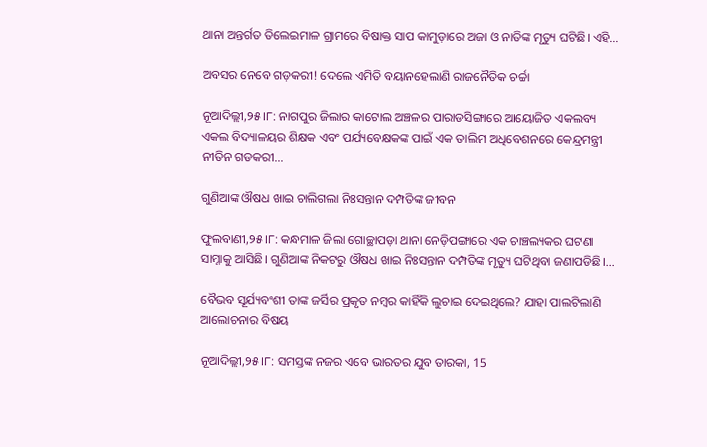ଥାନା ଅନ୍ତର୍ଗତ ତିଲେଇମାଳ ଗ୍ରାମରେ ବିଷାକ୍ତ ସାପ କାମୁଡ଼ାରେ ଅଜା ଓ ନାତିଙ୍କ ମୃତ୍ୟୁ ଘଟିଛି। ଏହି…

ଅବସର ନେବେ ଗଡ଼କରୀ! ଦେଲେ ଏମିତି ବୟାନହେଲାଣି ରାଜନୈତିକ ଚର୍ଚ୍ଚା

ନୂଆଦିଲ୍ଲୀ,୨୫।୮: ନାଗପୁର ଜିଲାର କାଟୋଲ ଅଞ୍ଚଳର ପାରାଡସିଙ୍ଗାରେ ଆୟୋଜିତ ଏକଲବ୍ୟ ଏକଲ ବିଦ୍ୟାଳୟର ଶିକ୍ଷକ ଏବଂ ପର୍ଯ୍ୟବେକ୍ଷକଙ୍କ ପାଇଁ ଏକ ତାଲିମ ଅଧିବେଶନରେ କେନ୍ଦ୍ରମନ୍ତ୍ରୀ ନୀତିନ ଗଡକରୀ…

ଗୁଣିଆଙ୍କ ଔଷଧ ଖାଇ ଚାଲିଗଲା ନିଃସନ୍ତାନ ଦମ୍ପତିଙ୍କ ଜୀବନ

ଫୁଲବାଣୀ,୨୫।୮: କନ୍ଧମାଳ ଜିଲା ଗୋଚ୍ଛାପଡ଼ା ଥାନା ନେଡ଼ିପଙ୍ଗାରେ ଏକ ଚାଞ୍ଚଲ୍ୟକର ଘଟଣା ସାମ୍ନାକୁ ଆସିଛି। ଗୁଣିଆଙ୍କ ନିକଟରୁ ଔଷଧ ଖାଇ ନିଃସନ୍ତାନ ଦମ୍ପତିଙ୍କ ମୃତ୍ୟୁ ଘଟିଥିବା ଜଣାପଡିଛି।…

ବୈଭବ ସୂର୍ଯ୍ୟବଂଶୀ ତାଙ୍କ ଜର୍ସିର ପ୍ରକୃତ ନମ୍ବର କାହିଁକି ଲୁଚାଇ ଦେଇଥିଲେ? ଯାହା ପାଲଟିଲାଣି ଆଲୋଚନାର ବିଷୟ

ନୂଆଦିଲ୍ଲୀ,୨୫।୮: ସମସ୍ତଙ୍କ ନଜର ଏବେ ଭାରତର ଯୁବ ତାରକା, 15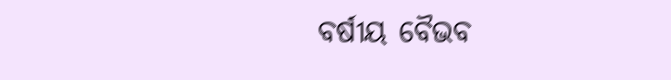ବର୍ଷୀୟ ବୈଭବ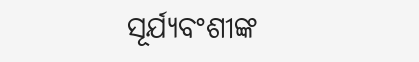ସୂର୍ଯ୍ୟବଂଶୀଙ୍କ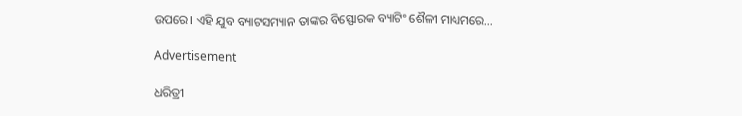ଉପରେ। ଏହି ଯୁବ ବ୍ୟାଟସମ୍ୟାନ ତାଙ୍କର ବିସ୍ଫୋରକ ବ୍ୟାଟିଂ ଶୈଳୀ ମାଧ୍ୟମରେ…

Advertisement

ଧରିତ୍ରୀ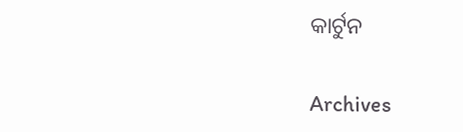କାର୍ଟୁନ

Archives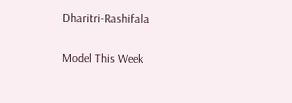Dharitri-Rashifala

Model This Week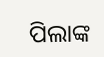ପିଲାଙ୍କ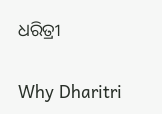ଧରିତ୍ରୀ

Why Dharitri